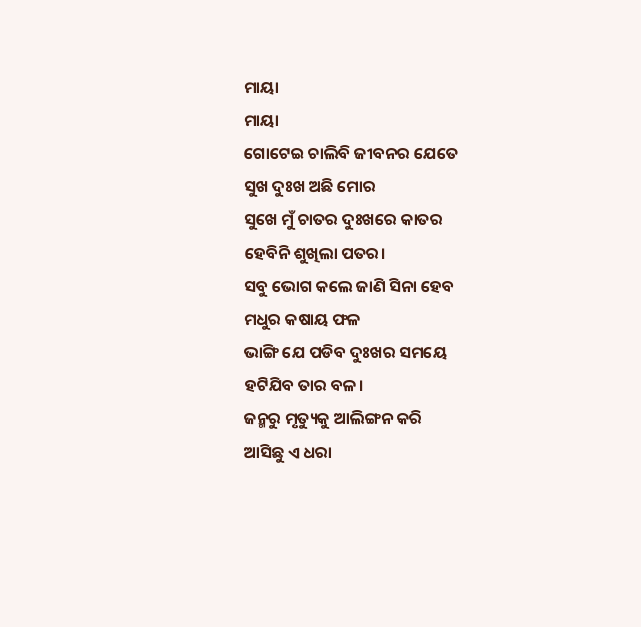ମାୟା
ମାୟା
ଗୋଟେଇ ଚାଲିବି ଜୀବନର ଯେତେ
ସୁଖ ଦୁଃଖ ଅଛି ମୋର
ସୁଖେ ମୁଁ ଚାତର ଦୁଃଖରେ କାତର
ହେବିନି ଶୁଖିଲା ପତର।
ସବୁ ଭୋଗ କଲେ ଜାଣି ସିନା ହେବ
ମଧୁର କଷାୟ ଫଳ
ଭାଙ୍ଗି ଯେ ପଡିବ ଦୁଃଖର ସମୟେ
ହଟିଯିବ ତାର ବଳ।
ଜନ୍ମରୁ ମୃତ୍ୟୁକୁ ଆଲିଙ୍ଗନ କରି
ଆସିଛୁ ଏ ଧରା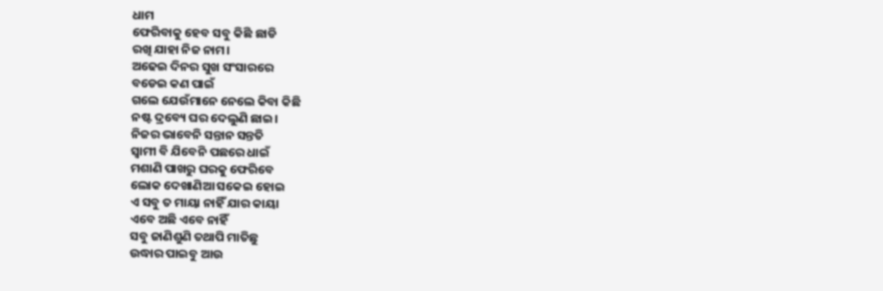ଧାମ
ଫେରିବାକୁ ହେବ ସବୁ କିଛି ଛାଡି
ରଖି ଯାହା ନିଜ ନାମ।
ଅଢେଇ ଦିନର ସୁଖ ସଂସାରରେ
ବଡେଇ କଣ ପାଇଁ
ଗଲେ ଯେଉଁମାନେ ନେଲେ କିବା କିଛି
ନଷ୍ଟ ଦ୍ରବ୍ୟେ ଘର ଦେଲୁଣି ଛାଇ।
ନିଜର ଭାବେନି ସନ୍ତାନ ସନ୍ତତି
ସ୍ୱାମୀ ବି ଯିବେନି ପଛରେ ଧାଇଁ
ମଶାଣି ପାଖରୁ ଘରକୁ ଫେରିବେ
ଲୋକ ଦେଖାଣିଆ ସକେଇ ହୋଇ
ଏ ସବୁ ତ ମାୟା ନାହିଁ ଯାର କାୟା
ଏବେ ଅଛି ଏବେ ନାହିଁ
ସବୁ ଜାଣିଶୁଣି ତଥାପି ମାତିଛୁ
ଉଦ୍ଧାର ପାଇବୁ ଆଉ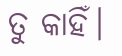ତୁ କାହିଁ।